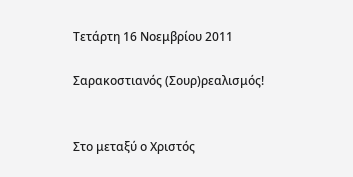Τετάρτη 16 Νοεμβρίου 2011

Σαρακοστιανός (Σουρ)ρεαλισμός!


Στο μεταξύ ο Χριστός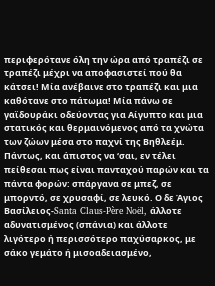περιφερότανε όλη την ώρα από τραπέζι σε τραπέζι μέχρι να αποφασιστεί πού θα κάτσει! Μία ανέβαινε στο τραπέζι και μια καθότανε στο πάτωμα! Μία πάνω σε γαϊδουράκι οδεύοντας για Αίγυπτο και μια στατικός και θερμαινόμενος από τα χνώτα των ζώων μέσα στο παχνί της Βηθλεέμ. Πάντως, και άπιστος να ‘σαι, εν τέλει πείθεσαι πως είναι πανταχού παρών και τα πάντα φορών: σπάργανα σε μπεζ, σε μπορντό, σε χρυσαφί, σε λευκό. Ο δε Άγιος Βασίλειος-Santa Claus-Père Noël, άλλοτε αδυνατισμένος (σπάνια) και άλλοτε λιγότερο ή περισσότερο παχύσαρκος, με σάκο γεμάτο ή μισοαδειασμένο,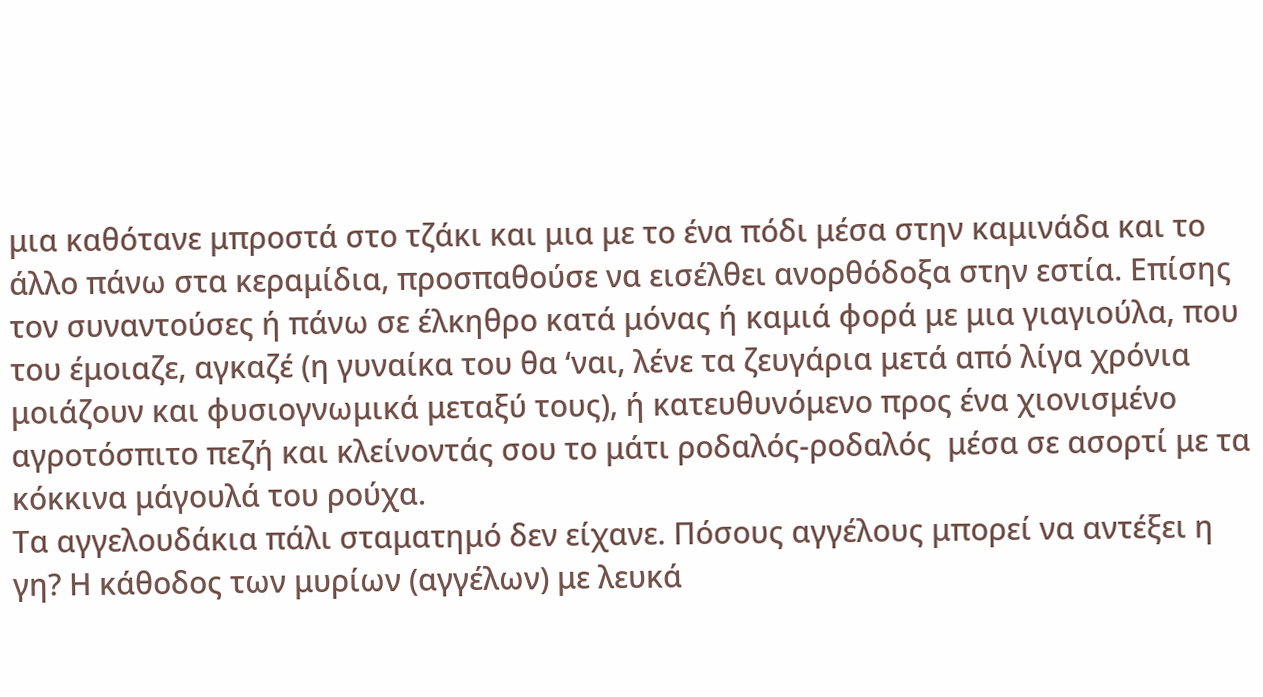μια καθότανε μπροστά στο τζάκι και μια με το ένα πόδι μέσα στην καμινάδα και το άλλο πάνω στα κεραμίδια, προσπαθούσε να εισέλθει ανορθόδοξα στην εστία. Επίσης τον συναντούσες ή πάνω σε έλκηθρο κατά μόνας ή καμιά φορά με μια γιαγιούλα, που του έμοιαζε, αγκαζέ (η γυναίκα του θα ‘ναι, λένε τα ζευγάρια μετά από λίγα χρόνια μοιάζουν και φυσιογνωμικά μεταξύ τους), ή κατευθυνόμενο προς ένα χιονισμένο αγροτόσπιτο πεζή και κλείνοντάς σου το μάτι ροδαλός-ροδαλός  μέσα σε ασορτί με τα κόκκινα μάγουλά του ρούχα.
Τα αγγελουδάκια πάλι σταματημό δεν είχανε. Πόσους αγγέλους μπορεί να αντέξει η γη? Η κάθοδος των μυρίων (αγγέλων) με λευκά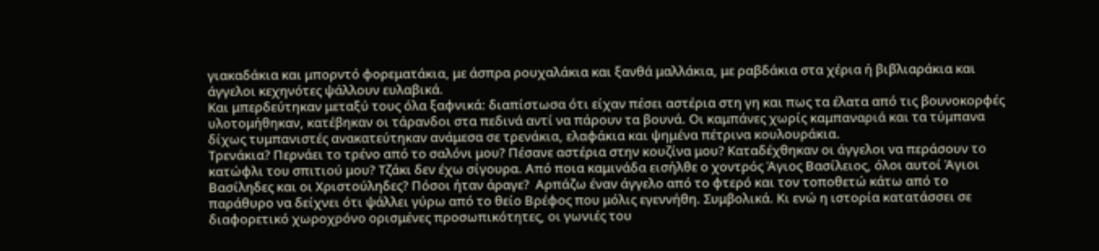γιακαδάκια και μπορντό φορεματάκια, με άσπρα ρουχαλάκια και ξανθά μαλλάκια, με ραβδάκια στα χέρια ή βιβλιαράκια και άγγελοι κεχηνότες ψάλλουν ευλαβικά.
Και μπερδεύτηκαν μεταξύ τους όλα ξαφνικά: διαπίστωσα ότι είχαν πέσει αστέρια στη γη και πως τα έλατα από τις βουνοκορφές υλοτομήθηκαν, κατέβηκαν οι τάρανδοι στα πεδινά αντί να πάρουν τα βουνά. Οι καμπάνες χωρίς καμπαναριά και τα τύμπανα δίχως τυμπανιστές ανακατεύτηκαν ανάμεσα σε τρενάκια, ελαφάκια και ψημένα πέτρινα κουλουράκια.
Τρενάκια? Περνάει το τρένο από το σαλόνι μου? Πέσανε αστέρια στην κουζίνα μου? Καταδέχθηκαν οι άγγελοι να περάσουν το κατώφλι του σπιτιού μου? Τζάκι δεν έχω σίγουρα. Από ποια καμινάδα εισήλθε ο χοντρός Άγιος Βασίλειος, όλοι αυτοί Άγιοι Βασίληδες και οι Χριστούληδες? Πόσοι ήταν άραγε?  Αρπάζω έναν άγγελο από το φτερό και τον τοποθετώ κάτω από το παράθυρο να δείχνει ότι ψάλλει γύρω από το θείο Βρέφος που μόλις εγεννήθη. Συμβολικά. Κι ενώ η ιστορία κατατάσσει σε διαφορετικό χωροχρόνο ορισμένες προσωπικότητες, οι γωνιές του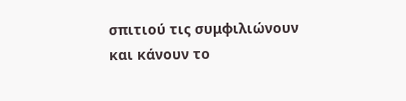σπιτιού τις συμφιλιώνουν και κάνουν το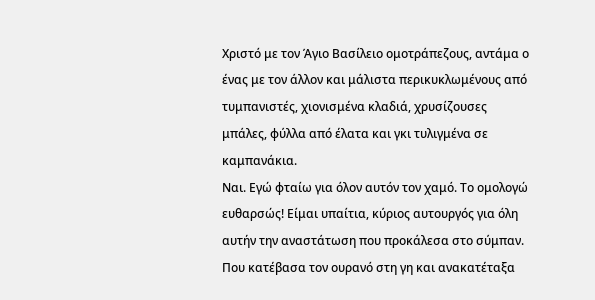Χριστό με τον Άγιο Βασίλειο ομοτράπεζους, αντάμα ο ένας με τον άλλον και μάλιστα περικυκλωμένους από τυμπανιστές, χιονισμένα κλαδιά, χρυσίζουσες μπάλες, φύλλα από έλατα και γκι τυλιγμένα σε καμπανάκια.
Ναι. Εγώ φταίω για όλον αυτόν τον χαμό. Το ομολογώ ευθαρσώς! Είμαι υπαίτια, κύριος αυτουργός για όλη αυτήν την αναστάτωση που προκάλεσα στο σύμπαν.  Που κατέβασα τον ουρανό στη γη και ανακατέταξα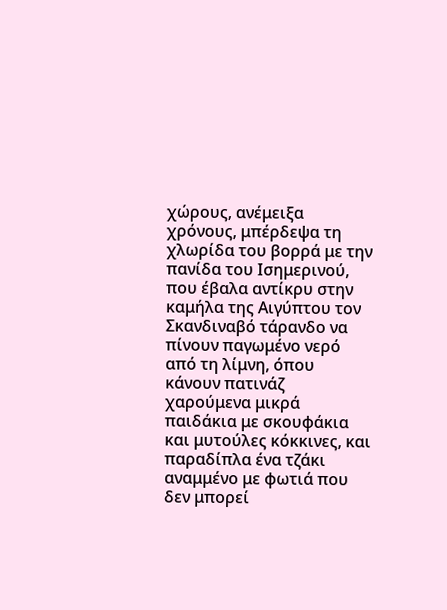χώρους, ανέμειξα χρόνους, μπέρδεψα τη χλωρίδα του βορρά με την πανίδα του Ισημερινού, που έβαλα αντίκρυ στην καμήλα της Αιγύπτου τον Σκανδιναβό τάρανδο να πίνουν παγωμένο νερό από τη λίμνη, όπου κάνουν πατινάζ χαρούμενα μικρά παιδάκια με σκουφάκια και μυτούλες κόκκινες, και παραδίπλα ένα τζάκι αναμμένο με φωτιά που δεν μπορεί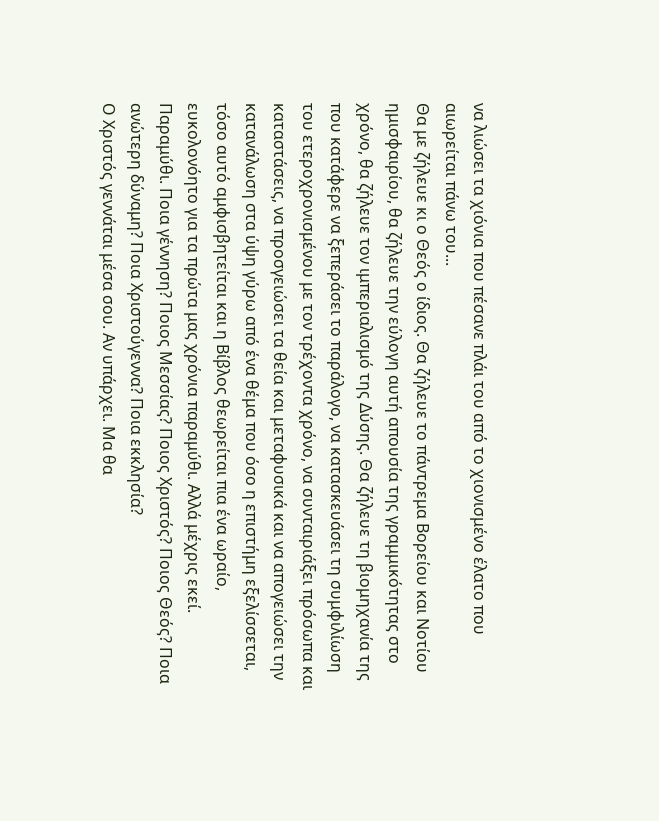να λιώσει τα χιόνια που πέσανε πλάι του από το χιονισμένο έλατο που αιωρείται πάνω του...
Θα με ζήλευε κι ο Θεός ο ίδιος. Θα ζήλευε το πάντρεμα Βορείου και Νοτίου ημισφαιρίου, θα ζήλευε την εύλογη αυτή απουσία της γραμμικότητας στο χρόνο, θα ζήλευε τον ιμπεριαλισμό της Δύσης. Θα ζήλευε τη βιομηχανία της που κατάφερε να ξεπεράσει το παράλογο, να κατασκευάσει τη συμφιλίωση του ετεροχρονισμένου με τον τρέχοντα χρόνο, να συνταιριάξει πρόσωπα και καταστάσεις, να προσγειώσει τα θεία και μεταφυσικά και να απογειώσει την κατανάλωση στα ύψη γύρω από ένα θέμα που όσο η επιστήμη εξελίσσεται, τόσο αυτό αμφισβητείται και η Βίβλος θεωρείται πια ένα ωραίο, ευκολονόητο για τα πρώτα μας χρόνια παραμύθι. Αλλά μέχρις εκεί. Παραμύθι. Ποια γέννηση? Ποιος Μεσσίας? Ποιος Χριστός? Ποιος Θεός? Ποια ανώτερη δύναμη? Ποια Χριστούγεννα? Ποια εκκλησία?
Ο Χριστός γεννάται μέσα σου. Αν υπάρχει. Μα θα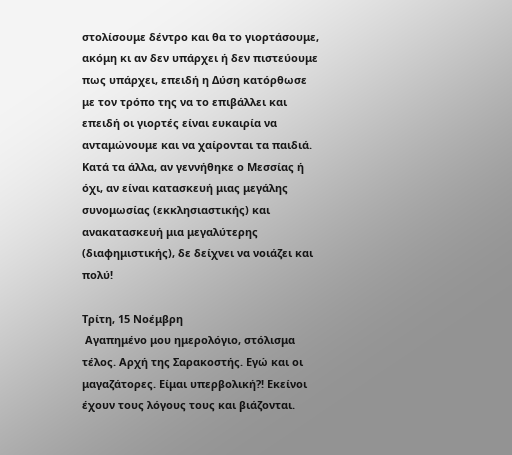στολίσουμε δέντρο και θα το γιορτάσουμε, ακόμη κι αν δεν υπάρχει ή δεν πιστεύουμε πως υπάρχει, επειδή η Δύση κατόρθωσε με τον τρόπο της να το επιβάλλει και επειδή οι γιορτές είναι ευκαιρία να ανταμώνουμε και να χαίρονται τα παιδιά. Κατά τα άλλα, αν γεννήθηκε ο Μεσσίας ή όχι, αν είναι κατασκευή μιας μεγάλης συνομωσίας (εκκλησιαστικής) και ανακατασκευή μια μεγαλύτερης (διαφημιστικής), δε δείχνει να νοιάζει και πολύ!

Τρίτη, 15 Νοέμβρη
 Αγαπημένο μου ημερολόγιο, στόλισμα τέλος. Αρχή της Σαρακοστής. Εγώ και οι μαγαζάτορες. Είμαι υπερβολική?! Εκείνοι έχουν τους λόγους τους και βιάζονται.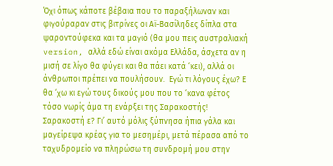Όχι όπως κάποτε βέβαια που το παραξήλωναν και φιγούραραν στις βιτρίνες οι Αϊ-Βασίληδες δίπλα στα ψαροντούφεκα και τα μαγιό (θα μου πεις αυστραλιακή version, αλλά εδώ είναι ακόμα Ελλάδα, άσχετα αν η μισή σε λίγο θα φύγει και θα πάει κατά ‘κει), αλλά οι άνθρωποι πρέπει να πουλήσουν.  Εγώ τι λόγους έχω? Ε θα ‘χω κι εγώ τους δικούς μου που το ‘κανα φέτος τόσο νωρίς άμα τη ενάρξει της Σαρακοστής! Σαρακοστή ε? Γι’ αυτό μόλις ξύπνησα ήπια γάλα και μαγείρεψα κρέας για το μεσημέρι, μετά πέρασα από το ταχυδρομείο να πληρώσω τη συνδρομή μου στην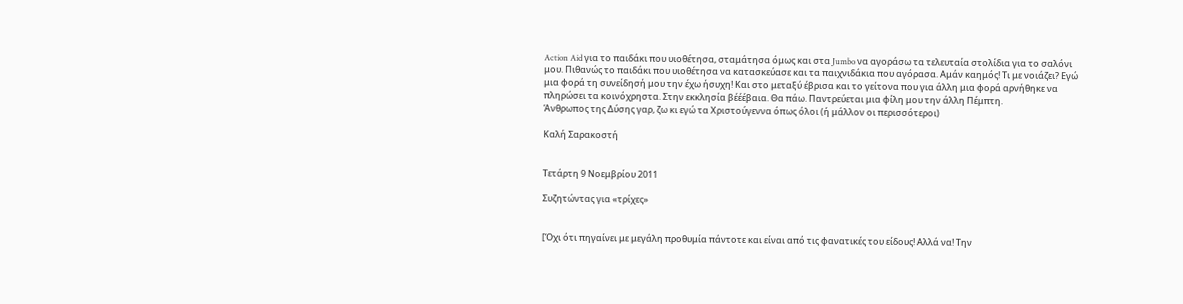Action Aid για το παιδάκι που υιοθέτησα, σταμάτησα όμως και στα Jumbo να αγοράσω τα τελευταία στολίδια για το σαλόνι μου. Πιθανώς το παιδάκι που υιοθέτησα να κατασκεύασε και τα παιχνιδάκια που αγόρασα. Αμάν καημός! Τι με νοιάζει? Εγώ μια φορά τη συνείδησή μου την έχω ήσυχη! Και στο μεταξύ έβρισα και το γείτονα που για άλλη μια φορά αρνήθηκε να πληρώσει τα κοινόχρηστα. Στην εκκλησία βέέέβαια. Θα πάω. Παντρεύεται μια φίλη μου την άλλη Πέμπτη.
Άνθρωπος της Δύσης γαρ, ζω κι εγώ τα Χριστούγεννα όπως όλοι (ή μάλλον οι περισσότεροι)

Καλή Σαρακοστή


Τετάρτη 9 Νοεμβρίου 2011

Συζητώντας για «τρίχες»


[Όχι ότι πηγαίνει με μεγάλη προθυμία πάντοτε και είναι από τις φανατικές του είδους! Αλλά να! Την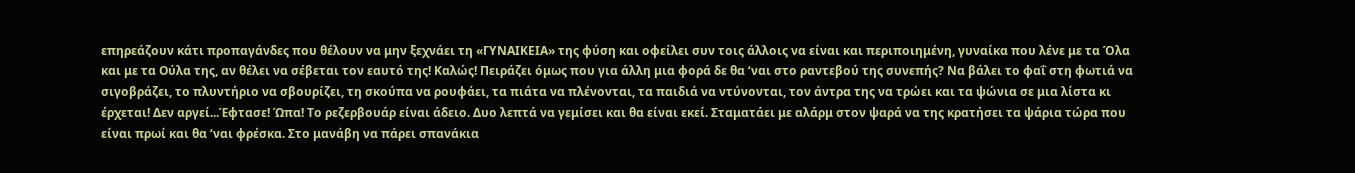επηρεάζουν κάτι προπαγάνδες που θέλουν να μην ξεχνάει τη «ΓΥΝΑΙΚΕΙΑ» της φύση και οφείλει συν τοις άλλοις να είναι και περιποιημένη, γυναίκα που λένε με τα Όλα και με τα Ούλα της, αν θέλει να σέβεται τον εαυτό της! Καλώς! Πειράζει όμως που για άλλη μια φορά δε θα ‘ναι στο ραντεβού της συνεπής? Να βάλει το φαΐ στη φωτιά να σιγοβράζει, το πλυντήριο να σβουρίζει, τη σκούπα να ρουφάει, τα πιάτα να πλένονται, τα παιδιά να ντύνονται, τον άντρα της να τρώει και τα ψώνια σε μια λίστα κι έρχεται! Δεν αργεί...Έφτασε! Ώπα! Το ρεζερβουάρ είναι άδειο. Δυο λεπτά να γεμίσει και θα είναι εκεί. Σταματάει με αλάρμ στον ψαρά να της κρατήσει τα ψάρια τώρα που είναι πρωί και θα ‘ναι φρέσκα. Στο μανάβη να πάρει σπανάκια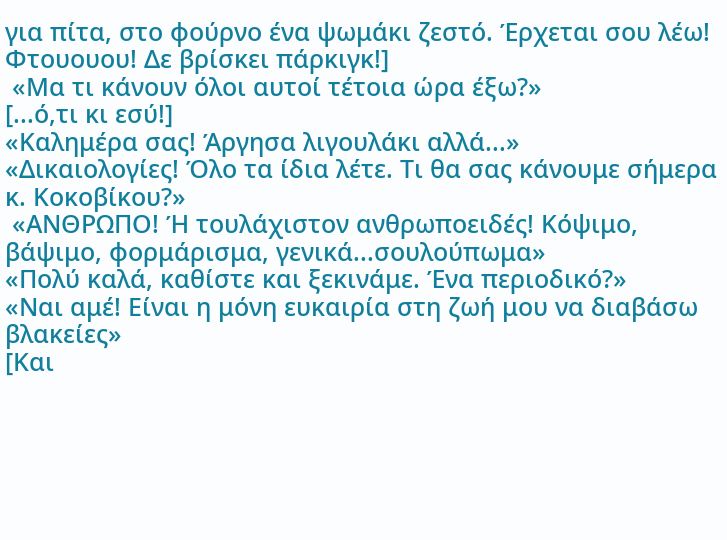για πίτα, στο φούρνο ένα ψωμάκι ζεστό. Έρχεται σου λέω! Φτουουου! Δε βρίσκει πάρκιγκ!]
 «Μα τι κάνουν όλοι αυτοί τέτοια ώρα έξω?»
[...ό,τι κι εσύ!]
«Καλημέρα σας! Άργησα λιγουλάκι αλλά...»
«Δικαιολογίες! Όλο τα ίδια λέτε. Τι θα σας κάνουμε σήμερα κ. Κοκοβίκου?»
 «ΑΝΘΡΩΠΟ! Ή τουλάχιστον ανθρωποειδές! Κόψιμο, βάψιμο, φορμάρισμα, γενικά...σουλούπωμα»
«Πολύ καλά, καθίστε και ξεκινάμε. Ένα περιοδικό?»
«Ναι αμέ! Είναι η μόνη ευκαιρία στη ζωή μου να διαβάσω βλακείες»
[Και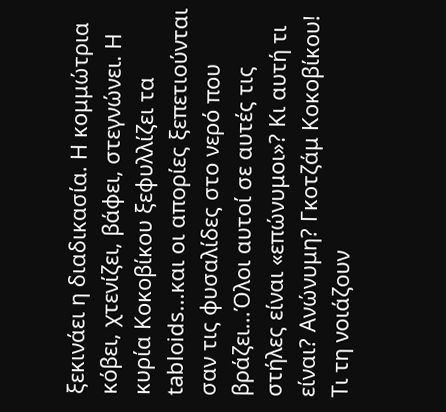ξεκινάει η διαδικασία. Η κομμώτρια κόβει, χτενίζει, βάφει, στεγνώνει. Η κυρία Κοκοβίκου ξεφυλλίζει τα tabloids...και οι απορίες ξεπετιούνται σαν τις φυσαλίδες στο νερό που βράζει...Όλοι αυτοί σε αυτές τις στήλες είναι «επώνυμοι»? Κι αυτή τι είναι? Ανώνυμη? Γκοτζάμ Κοκοβίκου! Τι τη νοιάζουν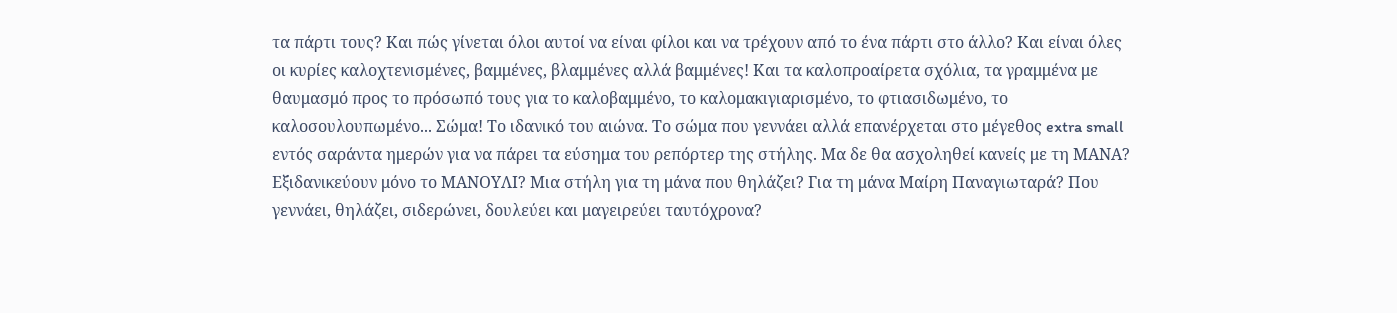τα πάρτι τους? Και πώς γίνεται όλοι αυτοί να είναι φίλοι και να τρέχουν από το ένα πάρτι στο άλλο? Και είναι όλες οι κυρίες καλοχτενισμένες, βαμμένες, βλαμμένες αλλά βαμμένες! Και τα καλοπροαίρετα σχόλια, τα γραμμένα με θαυμασμό προς το πρόσωπό τους για το καλοβαμμένο, το καλομακιγιαρισμένο, το φτιασιδωμένο, το καλοσουλουπωμένο... Σώμα! Το ιδανικό του αιώνα. Το σώμα που γεννάει αλλά επανέρχεται στο μέγεθος extra small εντός σαράντα ημερών για να πάρει τα εύσημα του ρεπόρτερ της στήλης. Μα δε θα ασχοληθεί κανείς με τη ΜΑΝΑ? Εξιδανικεύουν μόνο το ΜΑΝΟΥΛΙ? Μια στήλη για τη μάνα που θηλάζει? Για τη μάνα Μαίρη Παναγιωταρά? Που γεννάει, θηλάζει, σιδερώνει, δουλεύει και μαγειρεύει ταυτόχρονα?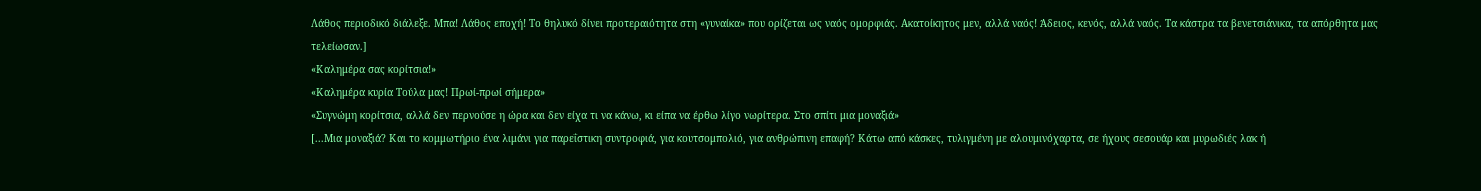Λάθος περιοδικό διάλεξε. Μπα! Λάθος εποχή! Το θηλυκό δίνει προτεραιότητα στη «γυναίκα» που ορίζεται ως ναός ομορφιάς. Ακατοίκητος μεν, αλλά ναός! Άδειος, κενός, αλλά ναός. Τα κάστρα τα βενετσιάνικα, τα απόρθητα μας τελείωσαν.]
«Καλημέρα σας κορίτσια!»
«Καλημέρα κυρία Τούλα μας! Πρωί-πρωί σήμερα»
«Συγνώμη κορίτσια, αλλά δεν περνούσε η ώρα και δεν είχα τι να κάνω, κι είπα να έρθω λίγο νωρίτερα. Στο σπίτι μια μοναξιά»
[...Μια μοναξιά? Και το κομμωτήριο ένα λιμάνι για παρεΐστικη συντροφιά, για κουτσομπολιό, για ανθρώπινη επαφή? Κάτω από κάσκες, τυλιγμένη με αλουμινόχαρτα, σε ήχους σεσουάρ και μυρωδιές λακ ή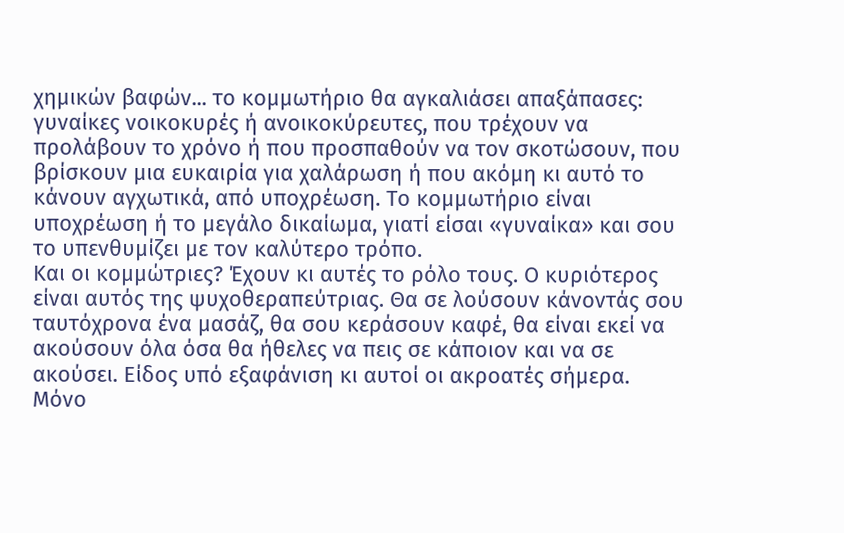χημικών βαφών... το κομμωτήριο θα αγκαλιάσει απαξάπασες: γυναίκες νοικοκυρές ή ανοικοκύρευτες, που τρέχουν να προλάβουν το χρόνο ή που προσπαθούν να τον σκοτώσουν, που βρίσκουν μια ευκαιρία για χαλάρωση ή που ακόμη κι αυτό το κάνουν αγχωτικά, από υποχρέωση. Το κομμωτήριο είναι υποχρέωση ή το μεγάλο δικαίωμα, γιατί είσαι «γυναίκα» και σου το υπενθυμίζει με τον καλύτερο τρόπο.
Και οι κομμώτριες? Έχουν κι αυτές το ρόλο τους. Ο κυριότερος είναι αυτός της ψυχοθεραπεύτριας. Θα σε λούσουν κάνοντάς σου ταυτόχρονα ένα μασάζ, θα σου κεράσουν καφέ, θα είναι εκεί να ακούσουν όλα όσα θα ήθελες να πεις σε κάποιον και να σε ακούσει. Είδος υπό εξαφάνιση κι αυτοί οι ακροατές σήμερα. Μόνο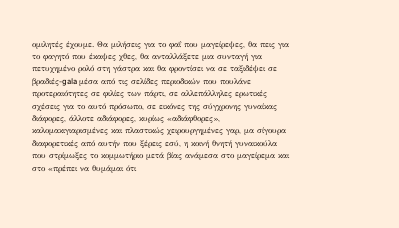ομιλητές έχουμε. Θα μιλήσεις για το φαΐ που μαγείρεψες, θα πεις για το φαγητό που έκαψες χθες, θα ανταλλάξετε μια συνταγή για πετυχημένο ρολό στη γάστρα και θα φροντίσει να σε ταξιδέψει σε βραδιές-gala μέσα από τις σελίδες περιοδικών που πουλάνε προτεραιότητες σε φιλίες των πάρτι, σε αλλεπάλληλες ερωτικές σχέσεις για το αυτό πρόσωπο, σε εικόνες της σύγχρονης γυναίκας διάφορες, άλλοτε αδιάφορες, κυρίως «αδιάφθορες», καλομακιγιαρισμένες και πλαστικώς χειρουργημένες γαρ, μα σίγουρα διαφορετικές από αυτήν που ξέρεις εσύ, η κοινή θνητή γυναικούλα που στρίμωξες το κομμωτήριο μετά βίας ανάμεσα στο μαγείρεμα και στο «πρέπει να θυμάμαι ότι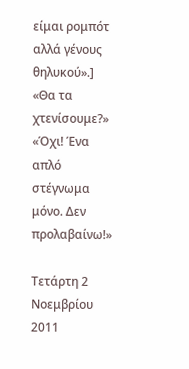είμαι ρομπότ αλλά γένους θηλυκού».]
«Θα τα χτενίσουμε?»
«Όχι! Ένα απλό στέγνωμα μόνο. Δεν προλαβαίνω!»

Τετάρτη 2 Νοεμβρίου 2011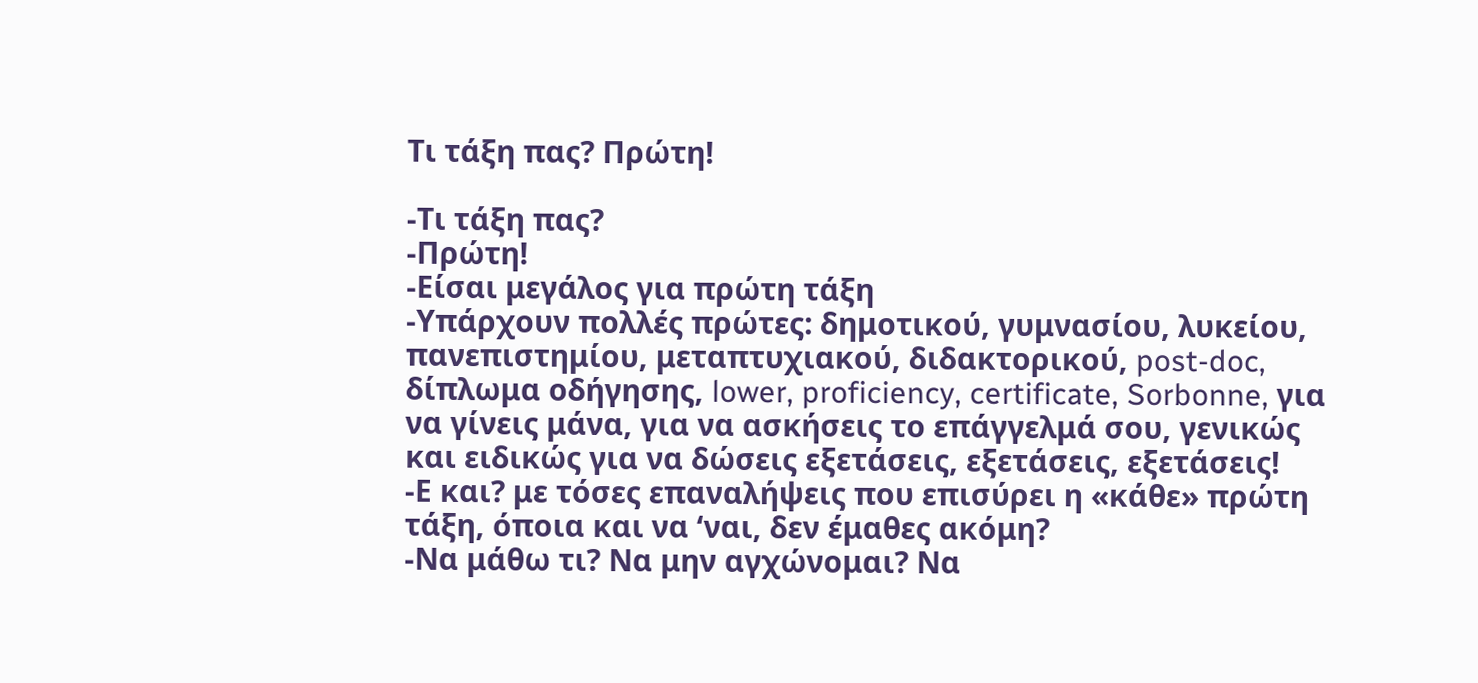Τι τάξη πας? Πρώτη!

-Τι τάξη πας?
-Πρώτη!
-Είσαι μεγάλος για πρώτη τάξη
-Υπάρχουν πολλές πρώτες: δημοτικού, γυμνασίου, λυκείου, πανεπιστημίου, μεταπτυχιακού, διδακτορικού, post-doc, δίπλωμα οδήγησης, lower, proficiency, certificate, Sorbonne, για να γίνεις μάνα, για να ασκήσεις το επάγγελμά σου, γενικώς και ειδικώς για να δώσεις εξετάσεις, εξετάσεις, εξετάσεις!
-Ε και? με τόσες επαναλήψεις που επισύρει η «κάθε» πρώτη τάξη, όποια και να ‘ναι, δεν έμαθες ακόμη?
-Να μάθω τι? Να μην αγχώνομαι? Να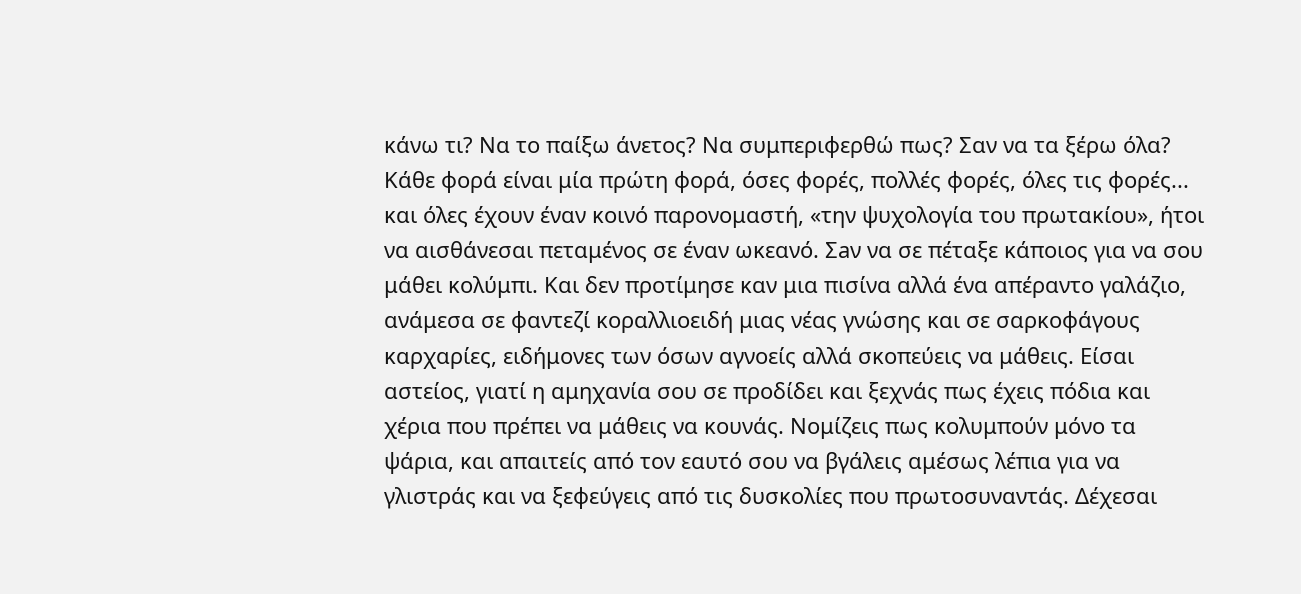κάνω τι? Να το παίξω άνετος? Να συμπεριφερθώ πως? Σαν να τα ξέρω όλα? Κάθε φορά είναι μία πρώτη φορά, όσες φορές, πολλές φορές, όλες τις φορές... και όλες έχουν έναν κοινό παρονομαστή, «την ψυχολογία του πρωτακίου», ήτοι να αισθάνεσαι πεταμένος σε έναν ωκεανό. Σaν να σε πέταξε κάποιος για να σου μάθει κολύμπι. Και δεν προτίμησε καν μια πισίνα αλλά ένα απέραντο γαλάζιο, ανάμεσα σε φαντεζί κοραλλιοειδή μιας νέας γνώσης και σε σαρκοφάγους καρχαρίες, ειδήμονες των όσων αγνοείς αλλά σκοπεύεις να μάθεις. Είσαι αστείος, γιατί η αμηχανία σου σε προδίδει και ξεχνάς πως έχεις πόδια και χέρια που πρέπει να μάθεις να κουνάς. Νομίζεις πως κολυμπούν μόνο τα ψάρια, και απαιτείς από τον εαυτό σου να βγάλεις αμέσως λέπια για να γλιστράς και να ξεφεύγεις από τις δυσκολίες που πρωτοσυναντάς. Δέχεσαι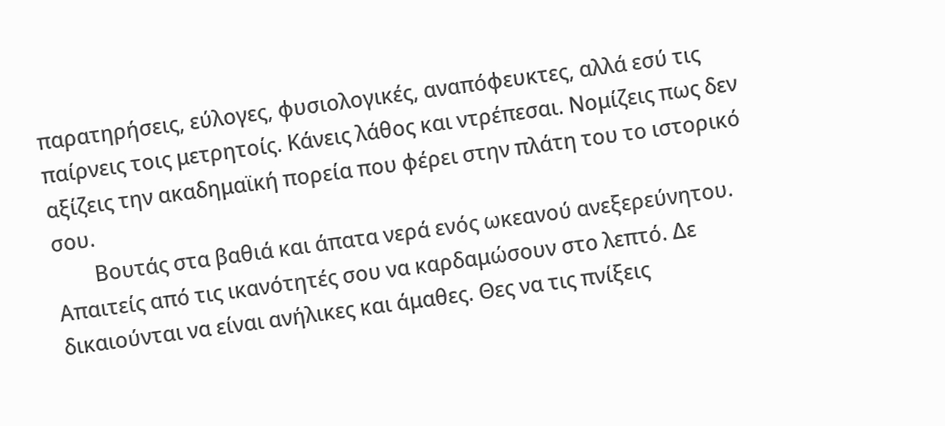παρατηρήσεις, εύλογες, φυσιολογικές, αναπόφευκτες, αλλά εσύ τις παίρνεις τοις μετρητοίς. Κάνεις λάθος και ντρέπεσαι. Νομίζεις πως δεν αξίζεις την ακαδημαϊκή πορεία που φέρει στην πλάτη του το ιστορικό σου.
        Βουτάς στα βαθιά και άπατα νερά ενός ωκεανού ανεξερεύνητου. Απαιτείς από τις ικανότητές σου να καρδαμώσουν στο λεπτό. Δε δικαιούνται να είναι ανήλικες και άμαθες. Θες να τις πνίξεις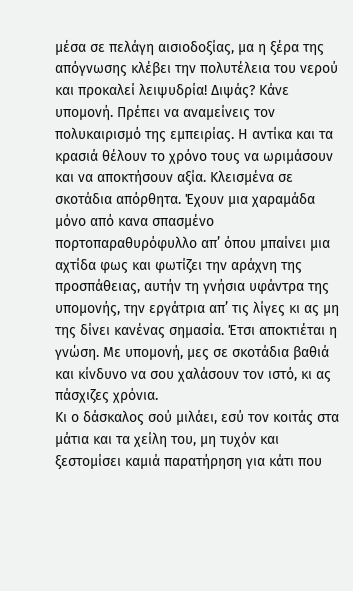μέσα σε πελάγη αισιοδοξίας, μα η ξέρα της απόγνωσης κλέβει την πολυτέλεια του νερού και προκαλεί λειψυδρία! Διψάς? Κάνε υπομονή. Πρέπει να αναμείνεις τον πολυκαιρισμό της εμπειρίας. Η αντίκα και τα κρασιά θέλουν το χρόνο τους να ωριμάσουν και να αποκτήσουν αξία. Κλεισμένα σε σκοτάδια απόρθητα. Έχουν μια χαραμάδα μόνο από κανα σπασμένο πορτοπαραθυρόφυλλο απ’ όπου μπαίνει μια αχτίδα φως και φωτίζει την αράχνη της προσπάθειας, αυτήν τη γνήσια υφάντρα της υπομονής, την εργάτρια απ’ τις λίγες κι ας μη της δίνει κανένας σημασία. Έτσι αποκτιέται η γνώση. Με υπομονή, μες σε σκοτάδια βαθιά και κίνδυνο να σου χαλάσουν τον ιστό, κι ας πάσχιζες χρόνια.
Κι ο δάσκαλος σού μιλάει, εσύ τον κοιτάς στα μάτια και τα χείλη του, μη τυχόν και ξεστομίσει καμιά παρατήρηση για κάτι που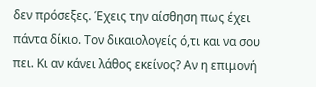δεν πρόσεξες. Έχεις την αίσθηση πως έχει πάντα δίκιο. Τον δικαιολογείς ό,τι και να σου πει. Κι αν κάνει λάθος εκείνος? Αν η επιμονή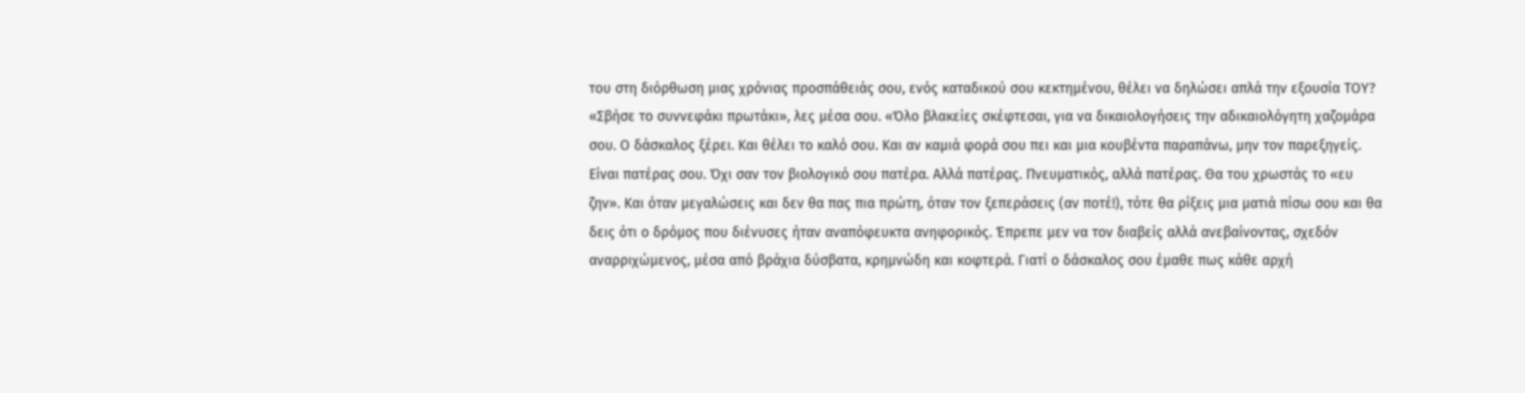του στη διόρθωση μιας χρόνιας προσπάθειάς σου, ενός καταδικού σου κεκτημένου, θέλει να δηλώσει απλά την εξουσία ΤΟΥ?
«Σβήσε το συννεφάκι πρωτάκι», λες μέσα σου. «Όλο βλακείες σκέφτεσαι, για να δικαιολογήσεις την αδικαιολόγητη χαζομάρα σου. Ο δάσκαλος ξέρει. Και θέλει το καλό σου. Και αν καμιά φορά σου πει και μια κουβέντα παραπάνω, μην τον παρεξηγείς. Είναι πατέρας σου. Όχι σαν τον βιολογικό σου πατέρα. Αλλά πατέρας. Πνευματικός, αλλά πατέρας. Θα του χρωστάς το «ευ ζην». Και όταν μεγαλώσεις και δεν θα πας πια πρώτη, όταν τον ξεπεράσεις (αν ποτέ!), τότε θα ρίξεις μια ματιά πίσω σου και θα δεις ότι ο δρόμος που διένυσες ήταν αναπόφευκτα ανηφορικός. Έπρεπε μεν να τον διαβείς αλλά ανεβαίνοντας, σχεδόν αναρριχώμενος, μέσα από βράχια δύσβατα, κρημνώδη και κοφτερά. Γιατί ο δάσκαλος σου έμαθε πως κάθε αρχή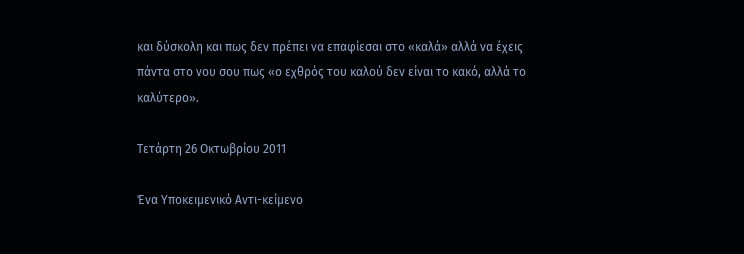και δύσκολη και πως δεν πρέπει να επαφίεσαι στο «καλά» αλλά να έχεις πάντα στο νου σου πως «ο εχθρός του καλού δεν είναι το κακό, αλλά το καλύτερο».

Τετάρτη 26 Οκτωβρίου 2011

Ένα Υποκειμενικό Αντι-κείμενο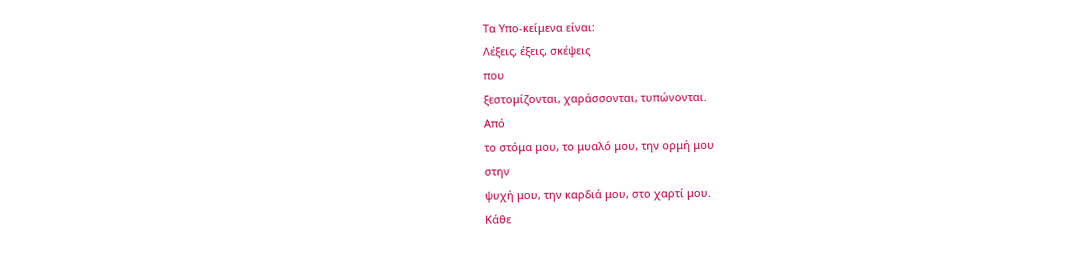Τα Υπο-κείμενα είναι:
Λέξεις, έξεις, σκέψεις
που
ξεστομίζονται, χαράσσονται, τυπώνονται.
Από
το στόμα μου, το μυαλό μου, την ορμή μου
στην
ψυχή μου, την καρδιά μου, στο χαρτί μου.
Κάθε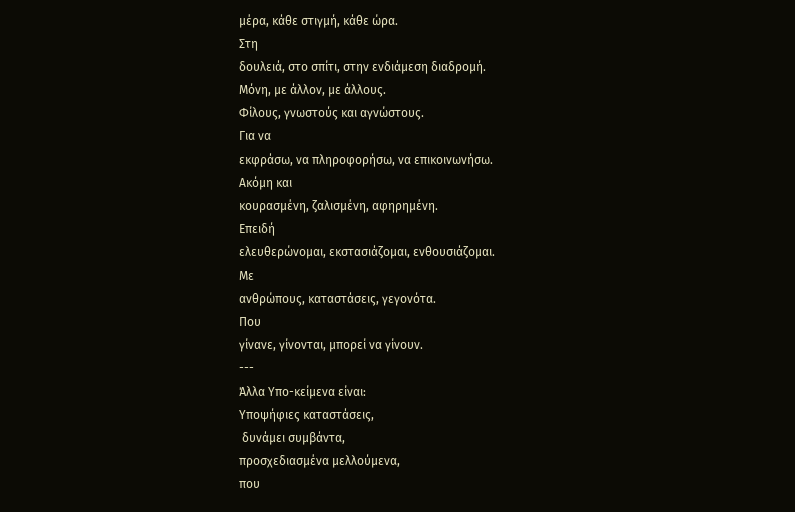μέρα, κάθε στιγμή, κάθε ώρα.
Στη
δουλειά, στο σπίτι, στην ενδιάμεση διαδρομή.
Μόνη, με άλλον, με άλλους.
Φίλους, γνωστούς και αγνώστους.
Για να
εκφράσω, να πληροφορήσω, να επικοινωνήσω.
Ακόμη και
κουρασμένη, ζαλισμένη, αφηρημένη.
Επειδή
ελευθερώνομαι, εκστασιάζομαι, ενθουσιάζομαι.
Με
ανθρώπους, καταστάσεις, γεγονότα.
Που
γίνανε, γίνονται, μπορεί να γίνουν.
---
Άλλα Υπο-κείμενα είναι:
Υποψήφιες καταστάσεις,
 δυνάμει συμβάντα,
προσχεδιασμένα μελλούμενα,
που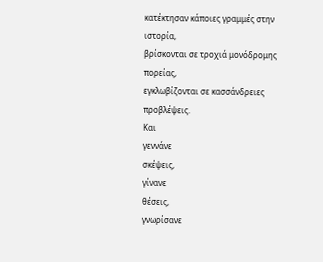κατέκτησαν κάποιες γραμμές στην ιστορία,
βρίσκονται σε τροχιά μονόδρομης πορείας,
εγκλωβίζονται σε κασσάνδρειες  προβλέψεις.
Και
γεννάνε
σκέψεις,
γίνανε
θέσεις,
γνωρίσανε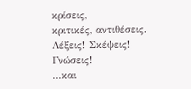κρίσεις,
κριτικές, αντιθέσεις.
Λέξεις! Σκέψεις! Γνώσεις!
...και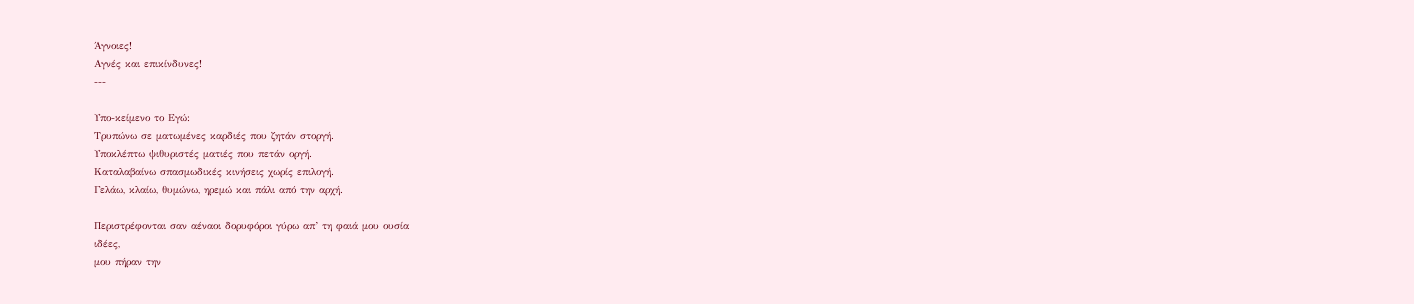Άγνοιες!
Αγνές και επικίνδυνες!
---

Υπο-κείμενο το Εγώ:
Τρυπώνω σε ματωμένες καρδιές που ζητάν στοργή.
Υποκλέπτω ψιθυριστές ματιές που πετάν οργή.
Καταλαβαίνω σπασμωδικές κινήσεις χωρίς επιλογή.
Γελάω, κλαίω, θυμώνω, ηρεμώ και πάλι από την αρχή.

Περιστρέφονται σαν αέναοι δορυφόροι γύρω απ’ τη φαιά μου ουσία
ιδέες,
μου πήραν την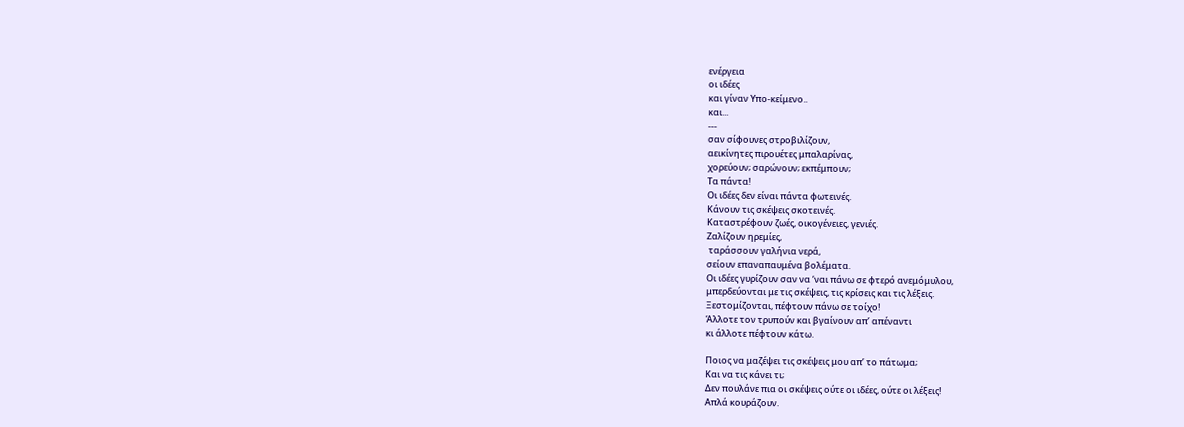ενέργεια
οι ιδέες
και γίναν Υπο-κείμενο..
και...
---
σαν σίφουνες στροβιλίζουν,
αεικίνητες πιρουέτες μπαλαρίνας,
χορεύουν; σαρώνουν; εκπέμπουν;
Τα πάντα!
Οι ιδέες δεν είναι πάντα φωτεινές.
Κάνουν τις σκέψεις σκοτεινές.
Καταστρέφουν ζωές, οικογένειες, γενιές.
Ζαλίζουν ηρεμίες,
 ταράσσουν γαλήνια νερά,
σείουν επαναπαυμένα βολέματα.
Οι ιδέες γυρίζουν σαν να ‘ναι πάνω σε φτερό ανεμόμυλου,
μπερδεύονται με τις σκέψεις, τις κρίσεις και τις λέξεις.
Ξεστομίζονται, πέφτουν πάνω σε τοίχο!
Άλλοτε τον τρυπούν και βγαίνουν απ’ απέναντι
κι άλλοτε πέφτουν κάτω.

Ποιος να μαζέψει τις σκέψεις μου απ’ το πάτωμα;
Και να τις κάνει τι;
Δεν πουλάνε πια οι σκέψεις ούτε οι ιδέες, ούτε οι λέξεις!
Απλά κουράζουν.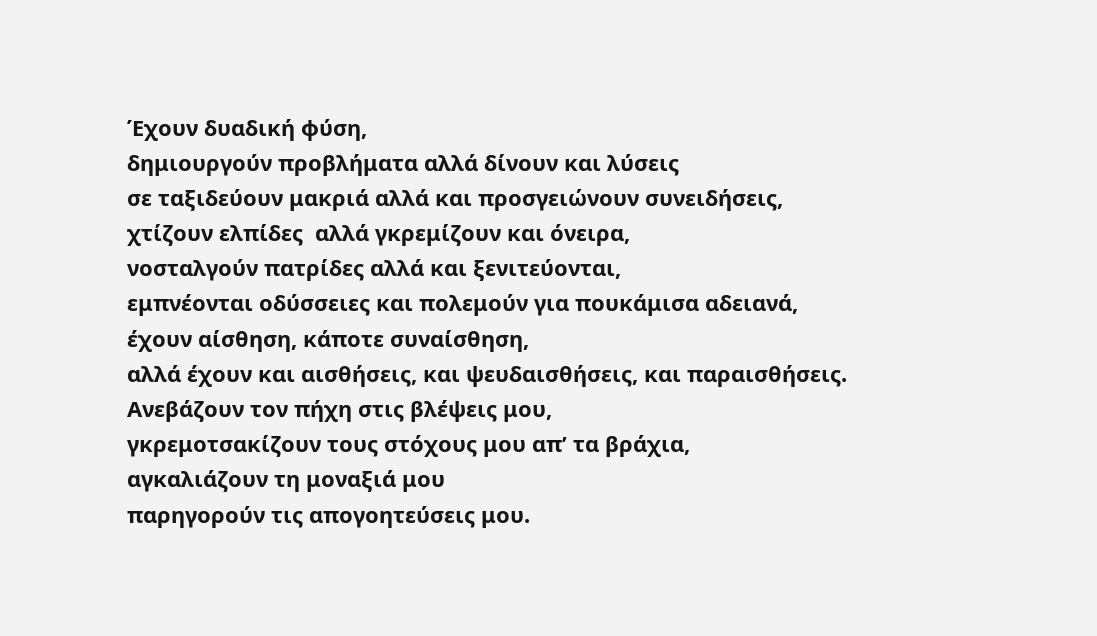Έχουν δυαδική φύση,
δημιουργούν προβλήματα αλλά δίνουν και λύσεις
σε ταξιδεύουν μακριά αλλά και προσγειώνουν συνειδήσεις,
χτίζουν ελπίδες  αλλά γκρεμίζουν και όνειρα,
νοσταλγούν πατρίδες αλλά και ξενιτεύονται,
εμπνέονται οδύσσειες και πολεμούν για πουκάμισα αδειανά,
έχουν αίσθηση, κάποτε συναίσθηση,
αλλά έχουν και αισθήσεις, και ψευδαισθήσεις, και παραισθήσεις.
Ανεβάζουν τον πήχη στις βλέψεις μου,
γκρεμοτσακίζουν τους στόχους μου απ’ τα βράχια,
αγκαλιάζουν τη μοναξιά μου
παρηγορούν τις απογοητεύσεις μου.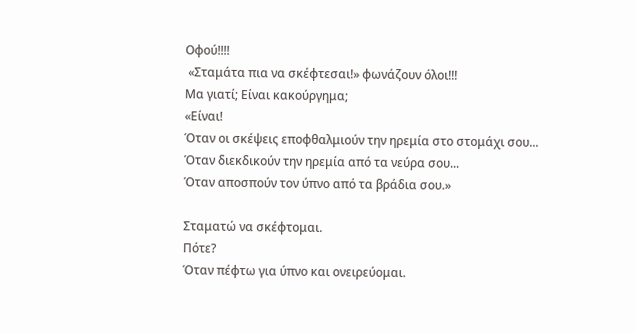Οφού!!!!
 «Σταμάτα πια να σκέφτεσαι!» φωνάζουν όλοι!!!
Μα γιατί; Είναι κακούργημα;
«Είναι!
Όταν οι σκέψεις εποφθαλμιούν την ηρεμία στο στομάχι σου...
Όταν διεκδικούν την ηρεμία από τα νεύρα σου...
Όταν αποσπούν τον ύπνο από τα βράδια σου.»

Σταματώ να σκέφτομαι.
Πότε?
Όταν πέφτω για ύπνο και ονειρεύομαι.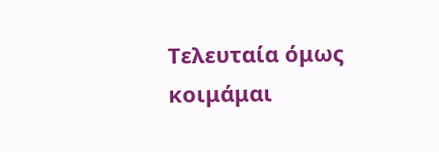Τελευταία όμως κοιμάμαι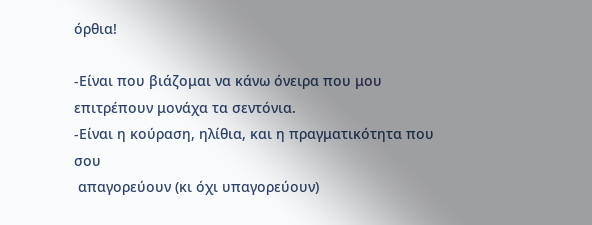όρθια!

-Είναι που βιάζομαι να κάνω όνειρα που μου επιτρέπουν μονάχα τα σεντόνια.
-Είναι η κούραση, ηλίθια, και η πραγματικότητα που σου
 απαγορεύουν (κι όχι υπαγορεύουν)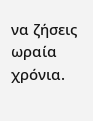να ζήσεις ωραία χρόνια.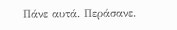Πάνε αυτά. Περάσανε.